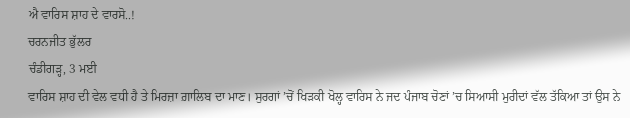ਐ ਵਾਰਿਸ ਸ਼ਾਹ ਦੇ ਵਾਰਸੋ..!
ਚਰਨਜੀਤ ਭੁੱਲਰ
ਚੰਡੀਗੜ੍ਹ, 3 ਮਈ
ਵਾਰਿਸ ਸ਼ਾਹ ਦੀ ਵੇਲ ਵਧੀ ਹੈ ਤੇ ਮਿਰਜ਼ਾ ਗ਼ਾਲਿਬ ਦਾ ਮਾਣ। ਸੁਰਗਾਂ ’ਚੋਂ ਖਿੜਕੀ ਖੋਲ੍ਹ ਵਾਰਿਸ ਨੇ ਜਦ ਪੰਜਾਬ ਚੋਣਾਂ ’ਚ ਸਿਆਸੀ ਮੁਰੀਦਾਂ ਵੱਲ ਤੱਕਿਆ ਤਾਂ ਉਸ ਨੇ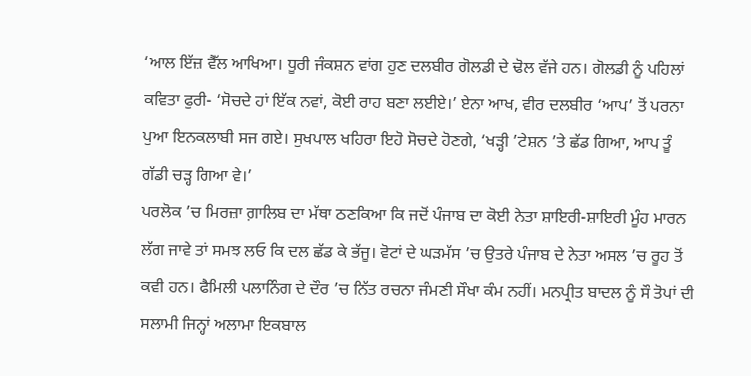‘ਆਲ ਇੱਜ਼ ਵੈੱਲ ਆਖਿਆ। ਧੂਰੀ ਜੰਕਸ਼ਨ ਵਾਂਗ ਹੁਣ ਦਲਬੀਰ ਗੋਲਡੀ ਦੇ ਢੋਲ ਵੱਜੇ ਹਨ। ਗੋਲਡੀ ਨੂੰ ਪਹਿਲਾਂ ਕਵਿਤਾ ਫੁਰੀ- ‘ਸੋਚਦੇ ਹਾਂ ਇੱਕ ਨਵਾਂ, ਕੋਈ ਰਾਹ ਬਣਾ ਲਈਏ।’ ਏਨਾ ਆਖ, ਵੀਰ ਦਲਬੀਰ ‘ਆਪ’ ਤੋਂ ਪਰਨਾ ਪੁਆ ਇਨਕਲਾਬੀ ਸਜ ਗਏ। ਸੁਖਪਾਲ ਖਹਿਰਾ ਇਹੋ ਸੋਚਦੇ ਹੋਣਗੇ, ‘ਖੜ੍ਹੀ ’ਟੇਸ਼ਨ ’ਤੇ ਛੱਡ ਗਿਆ, ਆਪ ਤੂੰ ਗੱਡੀ ਚੜ੍ਹ ਗਿਆ ਵੇ।’
ਪਰਲੋਕ ’ਚ ਮਿਰਜ਼ਾ ਗ਼ਾਲਿਬ ਦਾ ਮੱਥਾ ਠਣਕਿਆ ਕਿ ਜਦੋਂ ਪੰਜਾਬ ਦਾ ਕੋਈ ਨੇਤਾ ਸ਼ਾਇਰੀ-ਸ਼ਾਇਰੀ ਮੂੰਹ ਮਾਰਨ ਲੱਗ ਜਾਵੇ ਤਾਂ ਸਮਝ ਲਓ ਕਿ ਦਲ ਛੱਡ ਕੇ ਭੱਜੂ। ਵੋਟਾਂ ਦੇ ਘੜਮੱਸ ’ਚ ਉਤਰੇ ਪੰਜਾਬ ਦੇ ਨੇਤਾ ਅਸਲ ’ਚ ਰੂਹ ਤੋਂ ਕਵੀ ਹਨ। ਫੈਮਿਲੀ ਪਲਾਨਿੰਗ ਦੇ ਦੌਰ ’ਚ ਨਿੱਤ ਰਚਨਾ ਜੰਮਣੀ ਸੌਖਾ ਕੰਮ ਨਹੀਂ। ਮਨਪ੍ਰੀਤ ਬਾਦਲ ਨੂੰ ਸੌ ਤੋਪਾਂ ਦੀ ਸਲਾਮੀ ਜਿਨ੍ਹਾਂ ਅਲਾਮਾ ਇਕਬਾਲ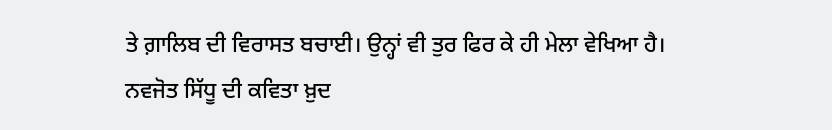ਤੇ ਗ਼ਾਲਿਬ ਦੀ ਵਿਰਾਸਤ ਬਚਾਈ। ਉਨ੍ਹਾਂ ਵੀ ਤੁਰ ਫਿਰ ਕੇ ਹੀ ਮੇਲਾ ਵੇਖਿਆ ਹੈ।
ਨਵਜੋਤ ਸਿੱਧੂ ਦੀ ਕਵਿਤਾ ਖ਼ੁਦ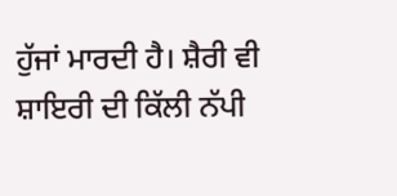ਹੁੱਜਾਂ ਮਾਰਦੀ ਹੈ। ਸ਼ੈਰੀ ਵੀ ਸ਼ਾਇਰੀ ਦੀ ਕਿੱਲੀ ਨੱਪੀ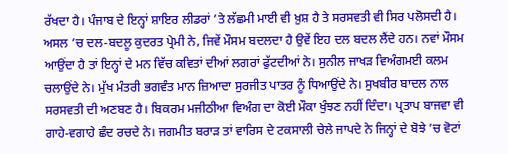ਰੱਖਦਾ ਹੈ। ਪੰਜਾਬ ਦੇ ਇਨ੍ਹਾਂ ਸ਼ਾਇਰ ਲੀਡਰਾਂ ’ਤੇ ਲੱਛਮੀ ਮਾਈ ਵੀ ਖ਼ੁਸ਼ ਹੈ ਤੇ ਸਰਸਵਤੀ ਵੀ ਸਿਰ ਪਲੋਸਦੀ ਹੈ। ਅਸਲ ’ਚ ਦਲ-ਬਦਲੂ ਕੁਦਰਤ ਪ੍ਰੇਮੀ ਨੇ, ਜਿਵੇਂ ਮੌਸਮ ਬਦਲਦਾ ਹੈ ਉਵੇਂ ਇਹ ਦਲ ਬਦਲ ਲੈਂਦੇ ਹਨ। ਨਵਾਂ ਮੌਸਮ ਆਉਂਦਾ ਹੈ ਤਾਂ ਇਨ੍ਹਾਂ ਦੇ ਮਨ ਵਿੱਚ ਕਵਿਤਾਂ ਦੀਆਂ ਲਗਰਾਂ ਫੁੱਟਦੀਆਂ ਨੇ। ਸੁਨੀਲ ਜਾਖੜ ਵਿਅੰਗਮਈ ਕਲਮ ਚਲਾਉਂਦੇ ਨੇ। ਮੁੱਖ ਮੰਤਰੀ ਭਗਵੰਤ ਮਾਨ ਜ਼ਿਆਦਾ ਸੁਰਜੀਤ ਪਾਤਰ ਨੂੰ ਧਿਆਉਂਦੇ ਨੇ। ਸੁਖਬੀਰ ਬਾਦਲ ਨਾਲ ਸਰਸਵਤੀ ਦੀ ਅਣਬਣ ਹੈ। ਬਿਕਰਮ ਮਜੀਠੀਆ ਵਿਅੰਗ ਦਾ ਕੋਈ ਮੌਕਾ ਖੁੰਝਣ ਨਹੀਂ ਦਿੰਦਾ। ਪ੍ਰਤਾਪ ਬਾਜਵਾ ਵੀ ਗਾਹੇ-ਵਗਾਹੇ ਛੰਦ ਰਚਦੇ ਨੇ। ਜਗਮੀਤ ਬਰਾੜ ਤਾਂ ਵਾਰਿਸ ਦੇ ਟਕਸਾਲੀ ਚੇਲੇ ਜਾਪਦੇ ਨੇ ਜਿਨ੍ਹਾਂ ਦੇ ਬੋਝੇ ’ਚ ਵੋਟਾਂ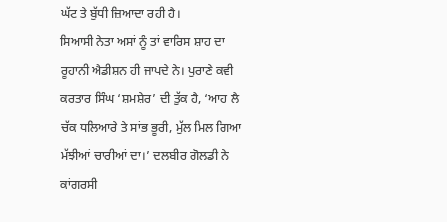ਘੱਟ ਤੇ ਬੁੱਧੀ ਜ਼ਿਆਦਾ ਰਹੀ ਹੈ।
ਸਿਆਸੀ ਨੇਤਾ ਅਸਾਂ ਨੂੰ ਤਾਂ ਵਾਰਿਸ ਸ਼ਾਹ ਦਾ ਰੂਹਾਨੀ ਐਡੀਸ਼ਨ ਹੀ ਜਾਪਦੇ ਨੇ। ਪੁਰਾਣੇ ਕਵੀ ਕਰਤਾਰ ਸਿੰਘ ‘ਸ਼ਮਸ਼ੇਰ’ ਦੀ ਤੁੱਕ ਹੈ, ‘ਆਹ ਲੈ ਚੱਕ ਧਲਿਆਰੇ ਤੇ ਸਾਂਭ ਭੂਰੀ, ਮੁੱਲ ਮਿਲ ਗਿਆ ਮੱਝੀਆਂ ਚਾਰੀਆਂ ਦਾ।’ ਦਲਬੀਰ ਗੋਲਡੀ ਨੇ ਕਾਂਗਰਸੀ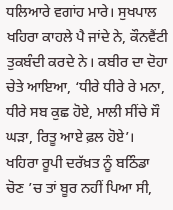ਧਲਿਆਰੇ ਵਗਾਂਹ ਮਾਰੇ। ਸੁਖਪਾਲ ਖਹਿਰਾ ਕਾਹਲੇ ਪੈ ਜਾਂਦੇ ਨੇ, ਕੌਨਵੈਂਟੀ ਤੁਕਬੰਦੀ ਕਰਦੇ ਨੇ। ਕਬੀਰ ਦਾ ਦੋਹਾ ਚੇਤੇ ਆਇਆ, ‘ਧੀਰੇ ਧੀਰੇ ਰੇ ਮਨਾ, ਧੀਰੇ ਸਬ ਕੁਛ ਹੋਏ, ਮਾਲੀ ਸੀਂਚੇ ਸੌ ਘੜਾ, ਰਿਤੂ ਆਏ ਫ਼ਲ ਹੋਏ’। ਖਹਿਰਾ ਰੂਪੀ ਦਰੱਖ਼ਤ ਨੂੰ ਬਠਿੰਡਾ ਚੋਣ ’ਚ ਤਾਂ ਬੂਰ ਨਹੀਂ ਪਿਆ ਸੀ,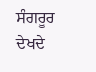ਸੰਗਰੂਰ ਦੇਖਦੇ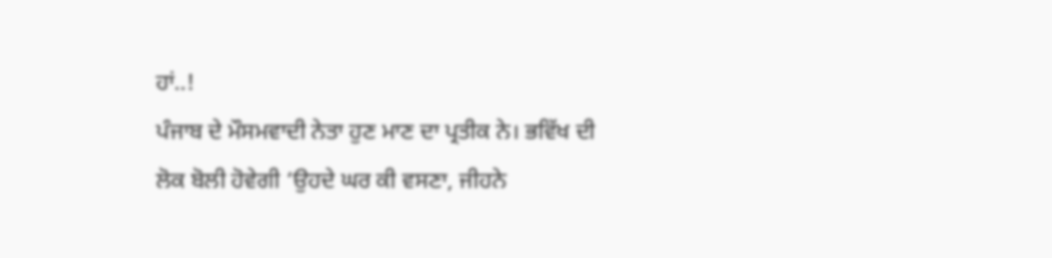ਹਾਂ..!
ਪੰਜਾਬ ਦੇ ਮੌਸਮਵਾਦੀ ਨੇਤਾ ਹੁਣ ਮਾਣ ਦਾ ਪ੍ਰਤੀਕ ਨੇ। ਭਵਿੱਖ ਦੀ ਲੋਕ ਬੋਲੀ ਹੋਵੇਗੀ ‘ਉਹਦੇ ਘਰ ਕੀ ਵਸਣਾ, ਜੀਹਨੇ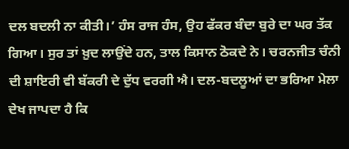ਦਲ ਬਦਲੀ ਨਾ ਕੀਤੀ।’ ਹੰਸ ਰਾਜ ਹੰਸ, ਉਹ ਫੱਕਰ ਬੰਦਾ ਬੁਰੇ ਦਾ ਘਰ ਤੱਕ ਗਿਆ। ਸੁਰ ਤਾਂ ਖ਼ੁਦ ਲਾਉਂਦੇ ਹਨ, ਤਾਲ ਕਿਸਾਨ ਠੋਕਦੇ ਨੇ। ਚਰਨਜੀਤ ਚੰਨੀ ਦੀ ਸ਼ਾਇਰੀ ਵੀ ਬੱਕਰੀ ਦੇ ਦੁੱਧ ਵਰਗੀ ਐ। ਦਲ-ਬਦਲੂਆਂ ਦਾ ਭਰਿਆ ਮੇਲਾ ਦੇਖ ਜਾਪਦਾ ਹੈ ਕਿ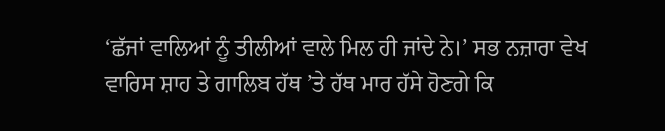‘ਛੱਜਾਂ ਵਾਲਿਆਂ ਨੂੰ ਤੀਲੀਆਂ ਵਾਲੇ ਮਿਲ ਹੀ ਜਾਂਦੇ ਨੇ।’ ਸਭ ਨਜ਼ਾਰਾ ਵੇਖ ਵਾਰਿਸ ਸ਼ਾਹ ਤੇ ਗਾਲਿਬ ਹੱਥ ’ਤੇ ਹੱਥ ਮਾਰ ਹੱਸੇ ਹੋਣਗੇ ਕਿ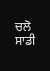ਚਲੋ ਸਾਡੀ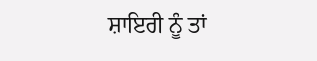ਸ਼ਾਇਰੀ ਨੂੰ ਤਾਂ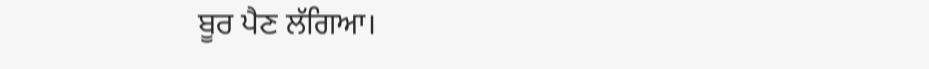ਬੂਰ ਪੈਣ ਲੱਗਿਆ।